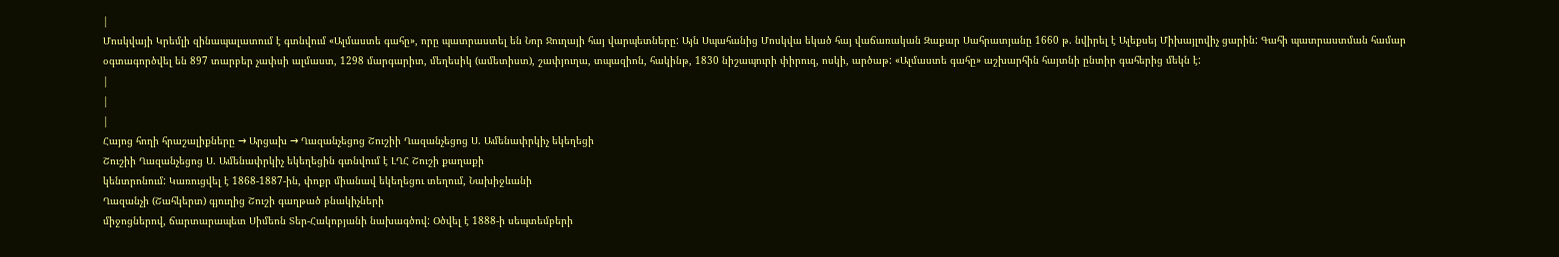|
Մոսկվայի Կրեմլի զինապալատում է գտնվում «Ալմաստե գահը», որը պատրաստել են Նոր Ջուղայի հայ վարպետները: Այն Սպահանից Մոսկվա եկած հայ վաճառական Զաքար Սահրատյանը 1660 թ. նվիրել է Ալեքսեյ Միխայլովիչ ցարին: Գահի պատրաստման համար օգտագործվել են 897 տարբեր չափսի ալմաստ, 1298 մարգարիտ, մեղեսիկ (ամետիստ), շափյուղա, տպազիոն, հակինթ, 1830 նիշապուրի փիրուզ, ոսկի, արծաթ: «Ալմաստե գահը» աշխարհին հայտնի ընտիր գահերից մեկն է:
|
|
|
Հայոց հողի հրաշալիքները → Արցախ → Ղազանչեցոց Շուշիի Ղազանչեցոց Ս. Ամենափրկիչ եկեղեցի
Շուշիի Ղազանչեցոց Ս. Ամենափրկիչ եկեղեցին գտնվում է ԼՂՀ Շուշի քաղաքի
կենտրոնում: Կառուցվել է 1868-1887-ին, փոքր միանավ եկեղեցու տեղում, Նախիջևանի
Ղազանչի (Շահկերտ) գյուղից Շուշի գաղթած բնակիչների
միջոցներով, ճարտարապետ Սիմեոն Տեր-Հակոբյանի նախագծով: Օծվել է 1888-ի սեպտեմբերի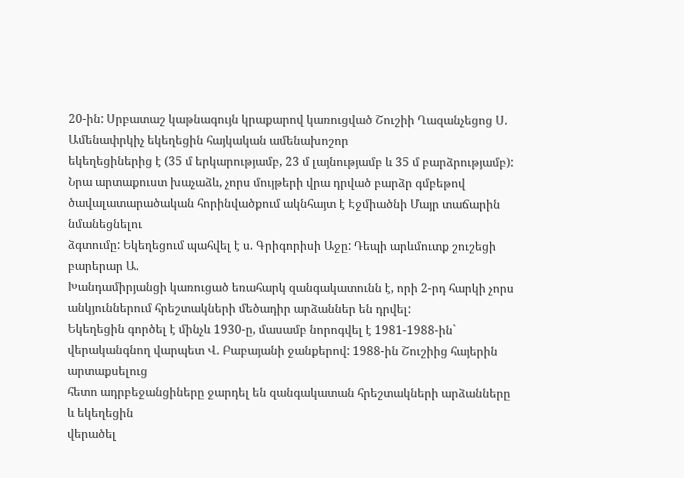20-ին: Սրբատաշ կաթնագույն կրաքարով կառուցված Շուշիի Ղազանչեցոց Ս. Ամենափրկիչ եկեղեցին հայկական ամենախոշոր
եկեղեցիներից է (35 մ երկարությամբ, 23 մ լայնությամբ և 35 մ բարձրությամբ): Նրա արտաքուստ խաչաձև, չորս մույթերի վրա դրված բարձր գմբեթով
ծավալատարածական հորինվածքում ակնհայտ է Էջմիածնի Մայր տաճարին նմանեցնելու
ձգտումը: Եկեղեցում պահվել է ս. Գրիգորիսի Աջը: Դեպի արևմուտք շուշեցի բարերար Ա.
Խանդամիրյանցի կառուցած եռահարկ զանգակատունն է, որի 2-րդ հարկի չորս
անկյուններում հրեշտակների մեծադիր արձաններ են դրվել:
Եկեղեցին գործել է մինչև 1930-ը, մասամբ նորոգվել է 1981-1988-ին`
վերականգնող վարպետ Վ. Բաբայանի ջանքերով: 1988-ին Շուշիից հայերին արտաքսելուց
հետո ադրբեջանցիները ջարդել են զանգակատան հրեշտակների արձանները և եկեղեցին
վերածել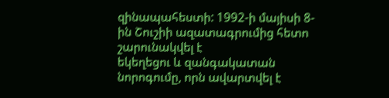զինապահեստի: 1992-ի մայիսի 8-ին Շուշիի ազատագրումից հետո շարունակվել է
եկեղեցու և զանգակատան նորոգումը, որն ավարտվել է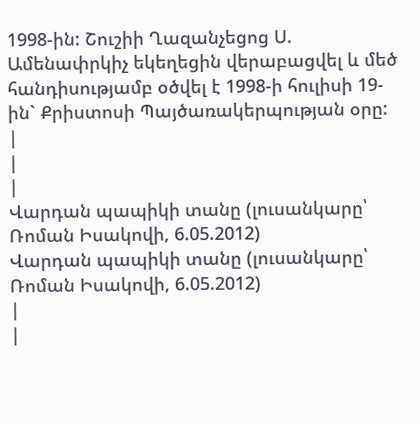1998-ին: Շուշիի Ղազանչեցոց Ս. Ամենափրկիչ եկեղեցին վերաբացվել և մեծ
հանդիսությամբ օծվել է 1998-ի հուլիսի 19-ին` Քրիստոսի Պայծառակերպության օրը:
|
|
|
Վարդան պապիկի տանը (լուսանկարը՝ Ռոման Իսակովի, 6.05.2012)
Վարդան պապիկի տանը (լուսանկարը՝ Ռոման Իսակովի, 6.05.2012)
|
|